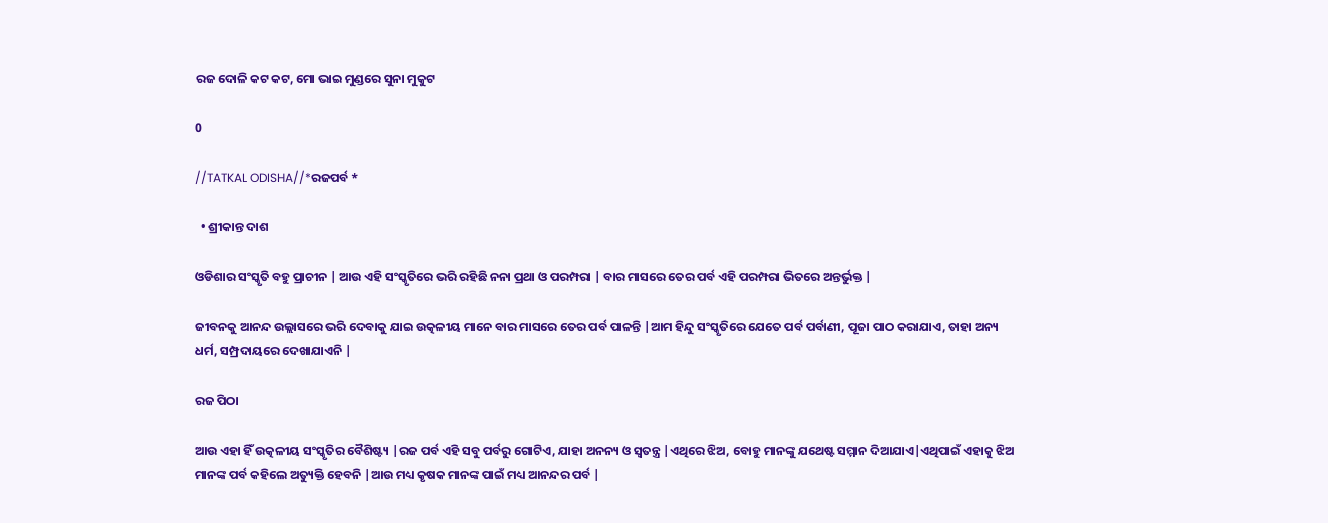ରଜ ଦୋଳି କଟ କଟ, ମୋ ଭାଇ ମୁଣ୍ଡରେ ସୁନା ମୁକୁଟ

0

//TATKAL ODISHA//*ରଜପର୍ବ *

  • ଶ୍ରୀକାନ୍ତ ଦାଶ

ଓଡିଶାର ସଂସ୍କୃତି ବହୁ ପ୍ରାଚୀନ | ଆଉ ଏହି ସଂସ୍କୃତିରେ ଭରି ରହିଛି ନନା ପ୍ରଥା ଓ ପରମ୍ପରା | ବାର ମାସରେ ତେର ପର୍ବ ଏହି ପରମ୍ପରା ଭିତରେ ଅନ୍ତର୍ଭୁକ୍ତ |

ଜୀବନକୁ ଆନନ୍ଦ ଉଲ୍ଲାସରେ ଭରି ଦେବାକୁ ଯାଇ ଉତ୍କଳୀୟ ମାନେ ବାର ମାସରେ ତେର ପର୍ବ ପାଳନ୍ତି |ଆମ ହିନ୍ଦୁ ସଂସ୍କୃତିରେ ଯେତେ ପର୍ବ ପର୍ବାଣୀ, ପୂଜା ପାଠ କରାଯାଏ, ତାହା ଅନ୍ୟ ଧର୍ମ, ସମ୍ପ୍ରଦାୟରେ ଦେଖାଯାଏନି |

ରଜ ପିଠା

ଆଉ ଏହା ହିଁ ଉତ୍କଳୀୟ ସଂସ୍କୃତିର ବୈଶିଷ୍ଟ୍ୟ |ରଜ ପର୍ବ ଏହି ସବୁ ପର୍ବରୁ ଗୋଟିଏ, ଯାହା ଅନନ୍ୟ ଓ ସ୍ୱତନ୍ତ୍ର |ଏଥିରେ ଝିଅ, ବୋହୁ ମାନଙ୍କୁ ଯଥେଷ୍ଟ ସମ୍ମାନ ଦିଆଯାଏ|ଏଥିପାଇଁ ଏହାକୁ ଝିଅ ମାନଙ୍କ ପର୍ବ କହିଲେ ଅତ୍ୟୁକ୍ତି ହେବନି |ଆଉ ମଧ୍ୟ କୃଷକ ମାନଙ୍କ ପାଇଁ ମଧ୍ୟ ଆନନ୍ଦର ପର୍ବ |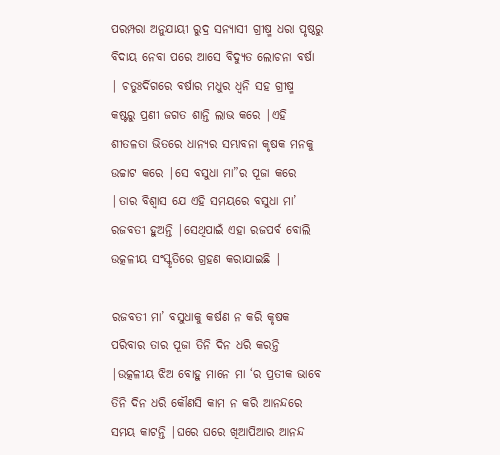ପରମ୍ପରା ଅନୁଯାୟୀ ରୁଦ୍ର ସନ୍ୟାସୀ ଗ୍ରୀଷ୍ମ ଧରା ପୃଷ୍ଠରୁ ବିଦାୟ ନେବା ପରେ ଆସେ ବିଦ୍ୟୁତ ଲୋଚନା ବର୍ଷା | ଚତୁଃର୍ଦିଗରେ ବର୍ଷାର ମଧୁର ଧ୍ୱନି ସହ ଗ୍ରୀଷ୍ମ କଷ୍ଟରୁ ପ୍ରଣୀ ଜଗତ ଶାନ୍ତି ଲାଭ କରେ |ଏହି ଶୀତଳତା ଭିତରେ ଧାନ୍ୟର ସମ୍ଭାବନା କୃଷକ ମନକୁ ଉଚ୍ଚାଟ କରେ |ସେ ବସୁଧା ମା”ର ପୂଜା କରେ |ତାର ବିଶ୍ୱାସ ଯେ ଏହି ସମୟରେ ବସୁଧା ମା’ ରଜବତୀ ହୁଅନ୍ତି |ସେଥିପାଇଁ ଏହା ରଜପର୍ବ ବୋଲି ଉତ୍କଳୀୟ ସଂସ୍କୃତିରେ ଗ୍ରହଣ କରାଯାଇଛି |

ରଜବତୀ ମା’ ବସୁଧାକୁ କର୍ଷଣ ନ କରି କୃଷକ ପରିବାର ତାର ପୂଜା ତିନି ଦିନ ଧରି କରନ୍ତି |ଉତ୍କଳୀୟ ଝିଅ ବୋହୁ ମାନେ ମା ‘ର ପ୍ରତୀକ ଭାବେ ତିନି ଦିନ ଧରି କୌଣସି କାମ ନ କରି ଆନନ୍ଦରେ ସମୟ କାଟନ୍ତି |ଘରେ ଘରେ ଖିଆପିଆର ଆନନ୍ଦ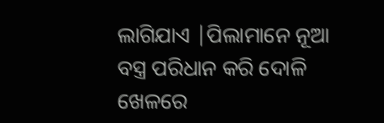ଲାଗିଯାଏ |ପିଲାମାନେ ନୂଆ ବସ୍ତ୍ର ପରିଧାନ କରି ଦୋଳି ଖେଳରେ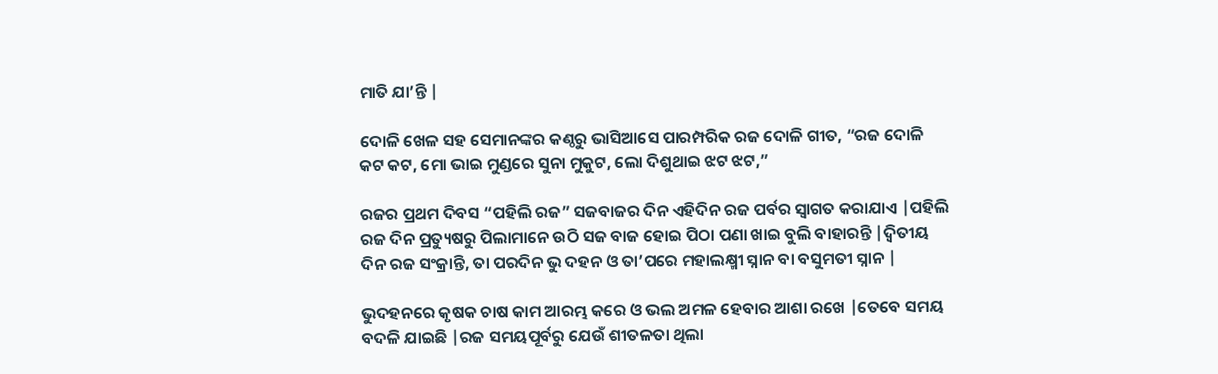ମାତି ଯା’ନ୍ତି |

ଦୋଳି ଖେଳ ସହ ସେମାନଙ୍କର କଣ୍ଠରୁ ଭାସିଆସେ ପାରମ୍ପରିକ ରଜ ଦୋଳି ଗୀତ, “ରଜ ଦୋଳି କଟ କଟ, ମୋ ଭାଇ ମୁଣ୍ଡରେ ସୁନା ମୁକୁଟ, ଲୋ ଦିଶୁଥାଇ ଝଟ ଝଟ,”

ରଜର ପ୍ରଥମ ଦିବସ “ପହିଲି ରଜ” ସଜବାଜର ଦିନ ଏହିଦିନ ରଜ ପର୍ବର ସ୍ୱାଗତ କରାଯାଏ |ପହିଲି ରଜ ଦିନ ପ୍ରତ୍ୟୁଷରୁ ପିଲାମାନେ ଉଠି ସଜ ବାଜ ହୋଇ ପିଠା ପଣା ଖାଇ ବୁଲି ବାହାରନ୍ତି |ଦ୍ଵିତୀୟ ଦିନ ରଜ ସଂକ୍ରାନ୍ତି, ତା ପରଦିନ ଭୁ ଦହନ ଓ ତା’ପରେ ମହାଲକ୍ଷ୍ମୀ ସ୍ନାନ ବା ବସୁମତୀ ସ୍ନାନ |

ଭୁଦହନରେ କୃଷକ ଚାଷ କାମ ଆରମ୍ଭ କରେ ଓ ଭଲ ଅମଳ ହେବାର ଆଶା ରଖେ |ତେବେ ସମୟ ବଦଳି ଯାଇଛି |ରଜ ସମୟପୂର୍ବରୁ ଯେଉଁ ଶୀତଳତା ଥିଲା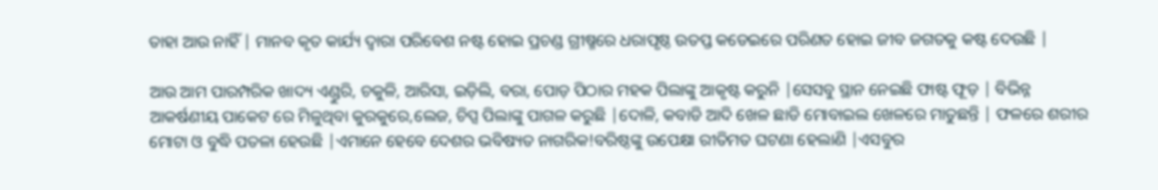ତାହା ଆଉ ନାହିଁ | ମାନବ କୃତ କାର୍ଯ୍ୟ ଦ୍ୱାରା ପରିବେଶ ନଷ୍ଟ ହୋଇ ପ୍ରଚଣ୍ଡ ଗ୍ରୀଷ୍ମରେ ଧରାପୃଷ୍ଠ ଉତପ୍ତ କଡେଇରେ ପରିଣତ ହୋଇ ଜୀବ ଜଗତକୁ କଷ୍ଟ ଦେଉଛି |

ଆଉ ଆମ ପାରମ୍ପରିକ ଖାଦ୍ୟ ଏଣ୍ଡୁରି, ଚକୁଳି, ଆରିସା, ଇଡ଼ିଲି, ବରା, ପୋଡ଼ ପିଠାର ମହକ ପିଲାଙ୍କୁ ଆକୃଷ୍ଟ କରୁନି |ସେସବୁ ସ୍ଥାନ ନେଇଛି ଫାଷ୍ଟ ଫୂଡ଼ | ବିଭିନ୍ନ ଆକର୍ଷଣୀୟ ପାକେଟ ରେ ମିଳୁଥିବା କୁରକୁରେ,ଲେଜ, ଚିପ୍ସ ପିଲାଙ୍କୁ ପାଗଳ କରୁଛି |ଦୋଳି, କବାଡି ଆଦି ଖେଳ ଛାଡି ମୋବାଇଲ ଖେଳରେ ମାତୁଛନ୍ତି | ଫଳରେ ଶରୀର ମୋଟା ଓ ବୁଦ୍ଧି ପତଳା ହେଉଛି |ଏମାନେ ହେବେ ଦେଶର ଭବିଷ୍ୟତ ନାଗରିକ!ବରିଷ୍ଠଙ୍କୁ ଉପେକ୍ଷା ରୀତିମତ ଘଟଣା ହେଲାଣି |ଏସବୁର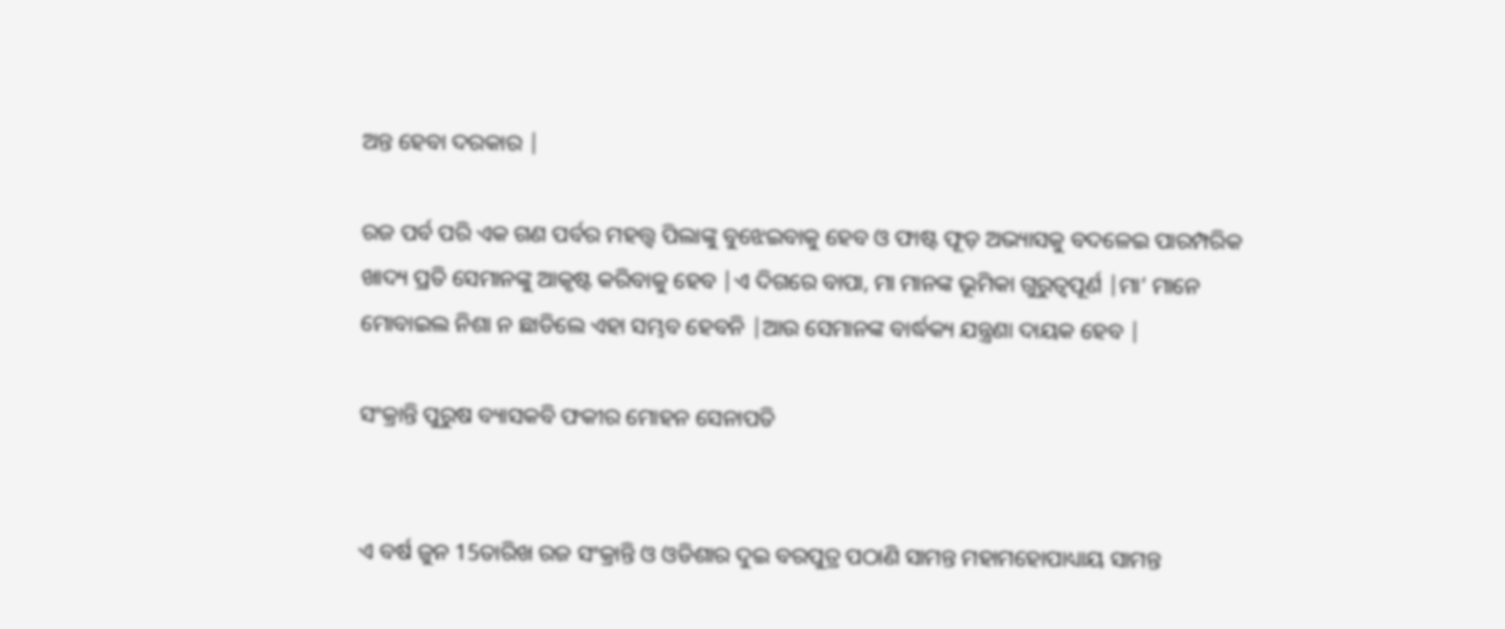ଅନ୍ତ ହେବା ଦରକାର |

ରଜ ପର୍ବ ପରି ଏକ ଗଣ ପର୍ବର ମହତ୍ତ୍ୱ ପିଲାଙ୍କୁ ବୁଝେଇବାକୁ ହେବ ଓ ଫାଷ୍ଟ ଫୂଡ଼ ଅଭ୍ୟାସକୁ ବଦଳେଇ ପାରମ୍ପରିକ ଖାଦ୍ୟ ପ୍ରତି ସେମାନଙ୍କୁ ଆକୃଷ୍ଟ କରିବାକୁ ହେବ |ଏ ଦିଗରେ ବାପା, ମା ମାନଙ୍କ ଭୂମିକା ଗୁରୁତ୍ୱପୂର୍ଣ |ମା’ ମାନେ ମୋବାଇଲ ନିଶା ନ ଛାଡିଲେ ଏହା ସମ୍ଭବ ହେବନି |ଆଉ ସେମାନଙ୍କ ବାର୍ଦ୍ଧକ୍ୟ ଯନ୍ତ୍ରଣା ଦାୟକ ହେବ |

ସଂକ୍ରାନ୍ତି ପୁରୁଷ ବ୍ୟାସକବି ଫକୀର ମୋହନ ସେନାପତି


ଏ ବର୍ଷ ଜୁନ 15ତାରିଖ ରଜ ସଂକ୍ରାନ୍ତି ଓ ଓଡିଶାର ଦୁଇ ବରପୁତ୍ର ପଠାଣି ସାମନ୍ତ ମହାମହୋପାଧ୍ୟାୟ ସାମନ୍ତ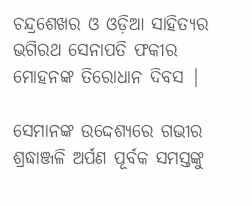ଚନ୍ଦ୍ରଶେଖର ଓ ଓଡ଼ିଆ ସାହିତ୍ୟର ଭଗିରଥ ସେନାପତି ଫକୀର ମୋହନଙ୍କ ତିରୋଧାନ ଦିବସ |

ସେମାନଙ୍କ ଉଦ୍ଦେଶ୍ୟରେ ଗଭୀର ଶ୍ରଦ୍ଧାଞ୍ଜଳି ଅର୍ପଣ ପୂର୍ବକ ସମସ୍ତଙ୍କୁ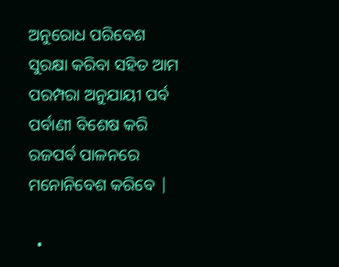ଅନୁରୋଧ ପରିବେଶ ସୁରକ୍ଷା କରିବା ସହିତ ଆମ ପରମ୍ପରା ଅନୁଯାୟୀ ପର୍ବ ପର୍ବାଣୀ ବିଶେଷ କରି ରଜପର୍ବ ପାଳନରେ ମନୋନିବେଶ କରିବେ |

  •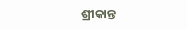ଶ୍ରୀକାନ୍ତ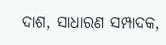ଦାଶ, ସାଧାରଣ ସମ୍ପାଦକ,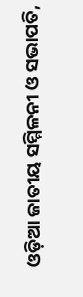ଓଡ଼ିଆ ଜାତୀୟ ସମ୍ମିଳନୀ ଓ ସଭାପତି,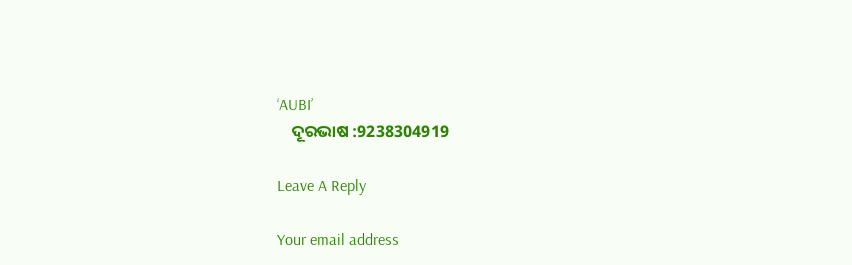‘AUBI’
    ଦୂରଭାଷ :9238304919

Leave A Reply

Your email address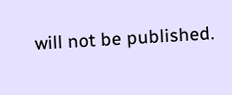will not be published.